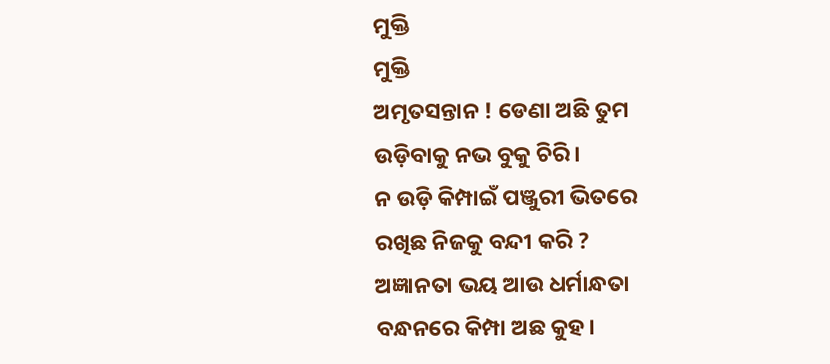ମୁକ୍ତି
ମୁକ୍ତି
ଅମୃତସନ୍ତାନ ! ଡେଣା ଅଛି ତୁମ
ଉଡ଼ିବାକୁ ନଭ ବୁକୁ ଚିରି।
ନ ଉଡ଼ି କିମ୍ପାଇଁ ପଞ୍ଜୁରୀ ଭିତରେ
ରଖିଛ ନିଜକୁ ବନ୍ଦୀ କରି ?
ଅଜ୍ଞାନତା ଭୟ ଆଉ ଧର୍ମାନ୍ଧତା
ବନ୍ଧନରେ କିମ୍ପା ଅଛ କୁହ।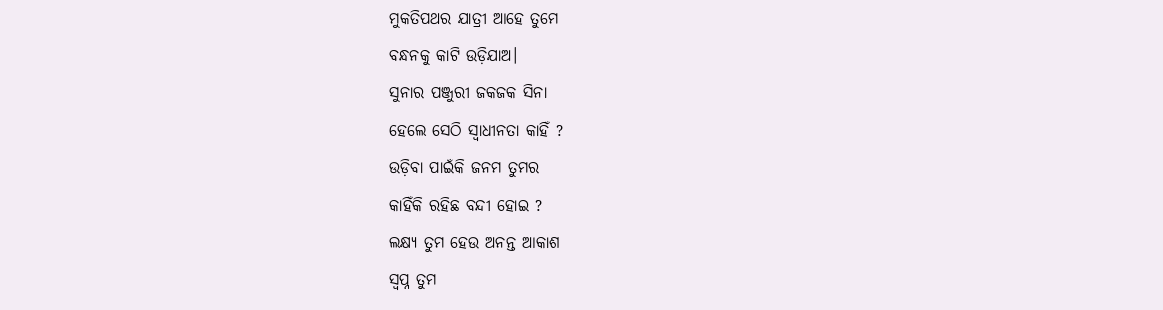ମୁକତିପଥର ଯାତ୍ରୀ ଆହେ ତୁମେ
ବନ୍ଧନକୁ କାଟି ଉଡ଼ିଯାଅ।
ସୁନାର ପଞ୍ଜୁରୀ ଜକଜକ ସିନା
ହେଲେ ସେଠି ସ୍ଵାଧୀନତା କାହିଁ ?
ଉଡ଼ିବା ପାଇଁକି ଜନମ ତୁମର
କାହିଁକି ରହିଛ ବନ୍ଦୀ ହୋଇ ?
ଲକ୍ଷ୍ୟ ତୁମ ହେଉ ଅନନ୍ତ ଆକାଶ
ସ୍ଵପ୍ନ ତୁମ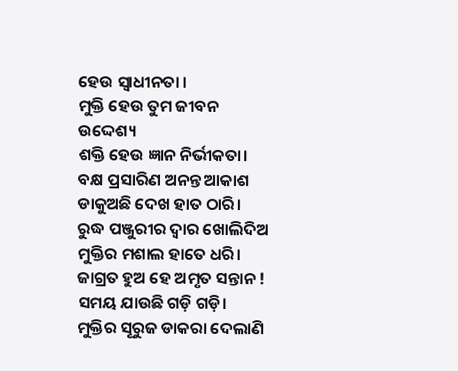ହେଉ ସ୍ଵାଧୀନତା ।
ମୁକ୍ତି ହେଉ ତୁମ ଜୀବନ ଉଦ୍ଦେଶ୍ୟ
ଶକ୍ତି ହେଉ ଜ୍ଞାନ ନିର୍ଭୀକତା।
ବକ୍ଷ ପ୍ରସାରିଣ ଅନନ୍ତ ଆକାଶ
ଡାକୁଅଛି ଦେଖ ହାତ ଠାରି।
ରୁଦ୍ଧ ପଞ୍ଜୁରୀର ଦ୍ଵାର ଖୋଲିଦିଅ
ମୁକ୍ତିର ମଶାଲ ହାତେ ଧରି।
ଜାଗ୍ରତ ହୁଅ ହେ ଅମୃତ ସନ୍ତାନ !
ସମୟ ଯାଉଛି ଗଡ଼ି ଗଡ଼ି।
ମୁକ୍ତିର ସୂରୁଜ ଡାକରା ଦେଲାଣି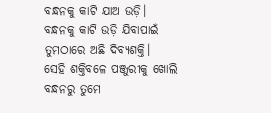ବନ୍ଧନକୁ କାଟି ଯାଅ ଉଡ଼ି।
ବନ୍ଧନକୁ କାଟି ଉଡ଼ି ଯିବାପାଇଁ
ତୁମଠାରେ ଅଛି ଦିବ୍ୟଶକ୍ତି।
ସେହି ଶକ୍ତିବଳେ ପଞ୍ଜୁରୀକୁ ଖୋଲି
ବନ୍ଧନରୁ ତୁମେ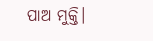ପାଅ ମୁକ୍ତି।